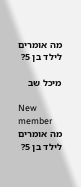מה אומרים לילד בן 5?

מיכל שב

New member
מה אומרים לילד בן 5?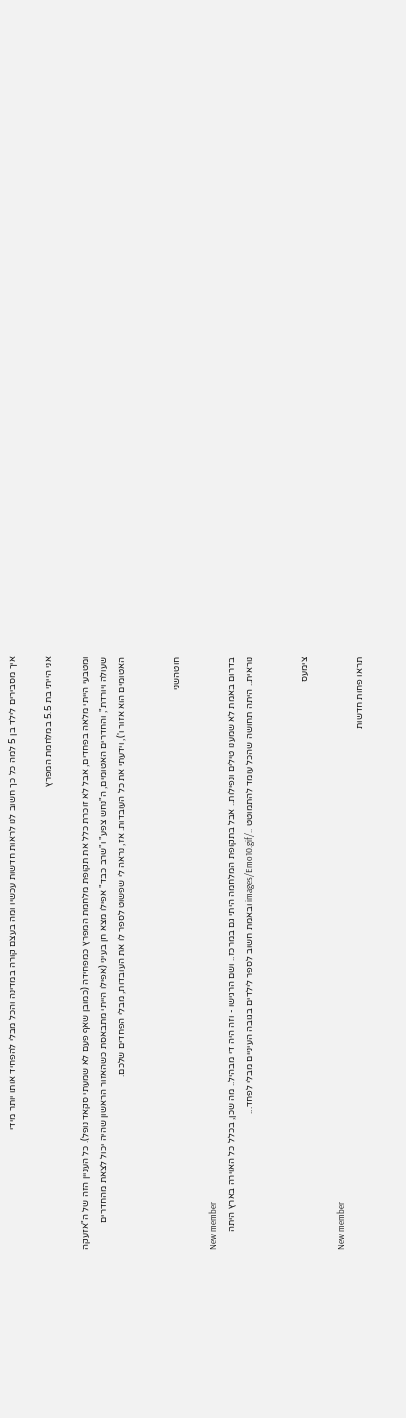איך מסבירים לילד בן 5 למה כל כך חשוב לנו לראות חדשות עכשיו ומה בעצם קורה במדינה והכל מבלי להפחיד אותו יותר מידי

אני הייתי בת 5.5 במלחמת המפרץ

ומטבעי הייתי מלאה בפחדים, אבל לא זוכרת כלל את תקופת מלחמת המפרץ כמפחידה (כמובן שאף פעם לא שמעתי סקאד נופל). כל העניין הזה של ה"אזעקה שעולה ויורדת", והחדרים האטומים, ה"נחש צפע" ו"שרב כבד" אפילו מצא חן בעיני (אפילו הייתי מתבאסת כשהאזור הראשון שהיה יכול לצאת מהחדרים האטומים הוא אזור ו'), וידעתי את כל העובדות. אז, נראה לי שפשוט לספר לו את העובדות, מבלי הפחדים שלכם.


חוטהשני

New member
בדרום באמת לא שמענו טילים ונפילות.. אבל בתקופת המלחמה היתי גם במרכז.. ושם הרגישו - וזה היה די מבהיל.. מה שכן, בכלל כל האוירה בארץ היתה נוראית.. היתה תחושה שהכל עומד להתמוטט ../images/Emo10.gif ובאמת חשוב לספר לילדים בגובה העיניים מבלי לפחד...


צימעס

New member
תראו פחות חדשות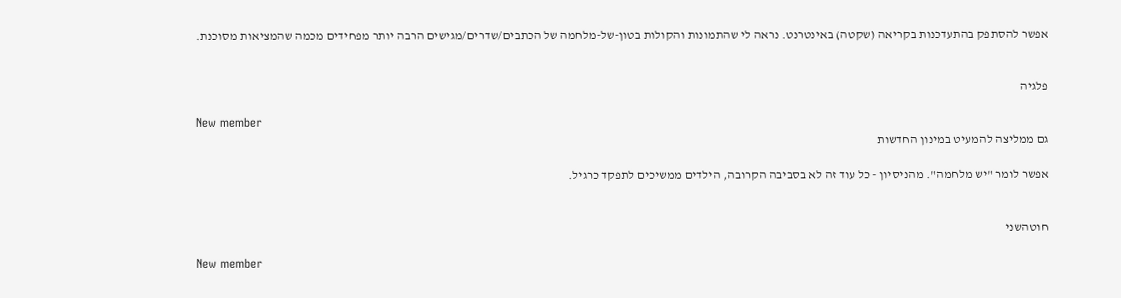אפשר להסתפק בהתעדכנות בקריאה (שקטה) באינטרנט. נראה לי שהתמונות והקולות בטון-של-מלחמה של הכתבים/שדרים/מגישים הרבה יותר מפחידים מכמה שהמציאות מסוכנת.


פלגיה

New member
גם ממליצה להמעיט במינון החדשות

אפשר לומר "יש מלחמה". מהניסיון - כל עוד זה לא בסביבה הקרובה, הילדים ממשיכים לתפקד כרגיל.


חוטהשני

New member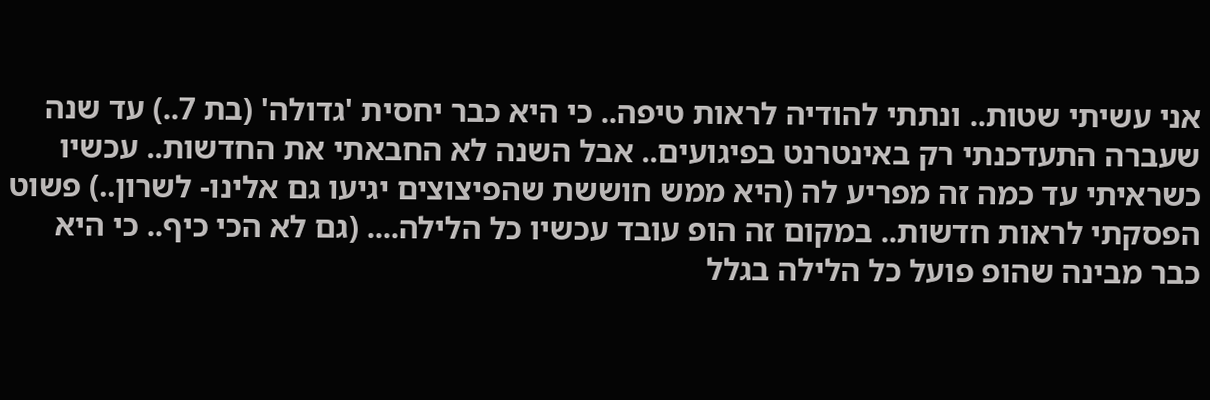אני עשיתי שטות.. ונתתי להודיה לראות טיפה.. כי היא כבר יחסית 'גדולה' (בת 7..) עד שנה שעברה התעדכנתי רק באינטרנט בפיגועים.. אבל השנה לא החבאתי את החדשות.. עכשיו כשראיתי עד כמה זה מפריע לה (היא ממש חוששת שהפיצוצים יגיעו גם אלינו- לשרון..) פשוט הפסקתי לראות חדשות.. במקום זה הופ עובד עכשיו כל הלילה.... (גם לא הכי כיף.. כי היא כבר מבינה שהופ פועל כל הלילה בגלל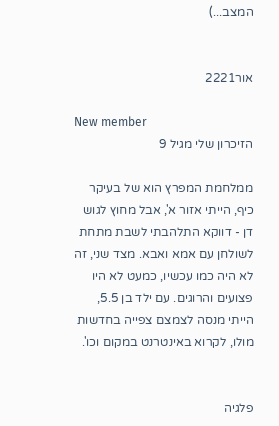המצב...)


אור2221

New member
הזיכרון שלי מגיל 9

ממלחמת המפרץ הוא של בעיקר כיף, הייתי אזור א', אבל מחוץ לגוש דן - דווקא התלהבתי לשבת מתחת לשולחן עם אמא ואבא. מצד שני, זה לא היה כמו עכשיו, כמעט לא היו פצועים והרוגים. עם ילד בן 5.5, הייתי מנסה לצמצם צפייה בחדשות מולו, לקרוא באינטרנט במקום וכו'.


פלגיה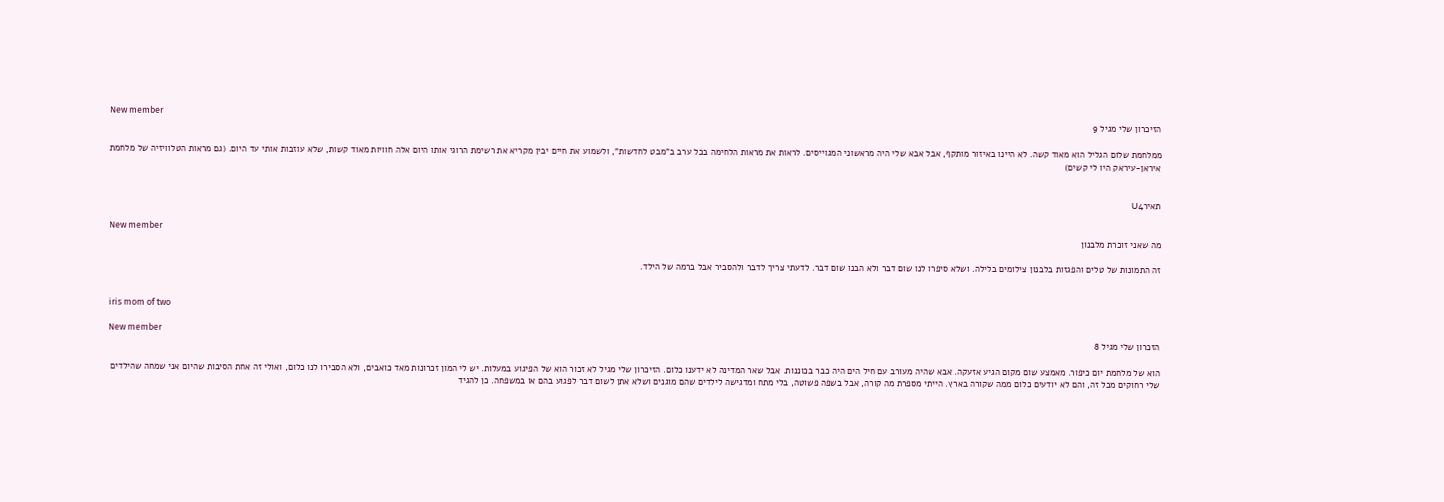New member
הזיכרון שלי מגיל 9

ממלחמת שלום הגליל הוא מאוד קשה. לא היינו באיזור מותקף, אבל אבא שלי היה מראשוני המגוייסים. לראות את מראות הלחימה בכל ערב ב"מבט לחדשות", ולשמוע את חיים יבין מקריא את רשימת הרוגי אותו היום אלה חוויות מאוד קשות, שלא עוזבות אותי עד היום. (גם מראות הטלוויזיה של מלחמת איראן-עיראק היו לי קשים)


תאירU4

New member
מה שאני זוכרת מלבנון

זה התמונות של טלים והפגזות בלבנון צילומים בלילה. ושלא סיפרו לנו שום דבר ולא הבנו שום דבר. לדעתי צריך לדבר ולהסביר אבל ברמה של הילד.


iris mom of two

New member
הזכרון שלי מגיל 8

הוא של מלחמת יום כיפור. מאמצע שום מקום הגיע אזעקה. אבא שהיה מעורב עם חיל הים היה כבר בכוננות. אבל שאר המדינה לא ידענו כלום. הזיכרון שלי מגיל לא זכור הוא של הפיגוע במעלות. יש לי המון זכרונות מאד כואבים, ולא הסבירו לנו כלום, ואולי זה אחת הסיבות שהיום אני שמחה שהילדים שלי רחוקים מכל זה, והם לא יודעים כלום ממה שקורה בארץ. הייתי מספרת מה קורה, אבל בשפה פשוטה, בלי מתח ומדגישה לילדים שהם מוגנים ושלא אתן לשום דבר לפגוע בהם או במשפחה. כן להגיד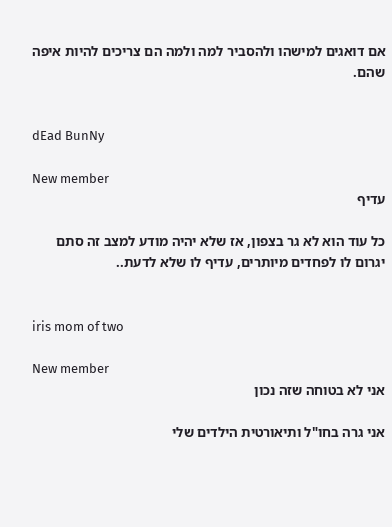אם דואגים למישהו ולהסביר למה ולמה הם צריכים להיות איפה שהם.


dEad BunNy

New member
עדיף

כל עוד הוא לא גר בצפון, אז שלא יהיה מודע למצב זה סתם יגרום לו לפחדים מיותרים, עדיף לו שלא לדעת..


iris mom of two

New member
אני לא בטוחה שזה נכון

אני גרה בחו"ל ותיאורטית הילדים שלי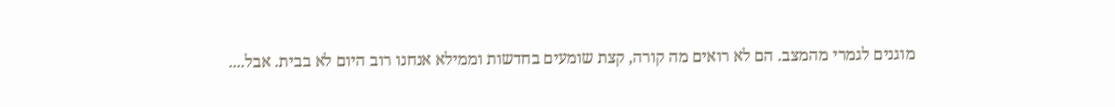מוגנים לגמרי מהמצב. הם לא רואים מה קורה, קצת שומעים בחדשות וממילא אנחנו רוב היום לא בבית. אבל....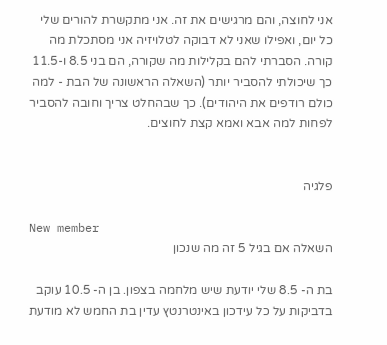אני לחוצה, והם מרגישים את זה. אני מתקשרת להורים שלי כל יום, ואפילו שאני לא דבוקה לטלויזיה אני מסתכלת מה קורה. הסברתי להם בקלילות מה שקורה, הם בני 8.5 ו-11.5 כך שיכולתי להסביר יותר (השאלה הראשונה של הבת - למה כולם רודפים את היהודים). כך שבהחלט צריך וחובה להסביר לפחות למה אבא ואמא קצת לחוצים.


פלגיה

New member
השאלה אם בגיל 5 זה מה שנכון

בת ה- 8.5 שלי יודעת שיש מלחמה בצפון. בן ה- 10.5 עוקב בדביקות על כל עידכון באינטרנטץ עדין בת החמש לא מודעת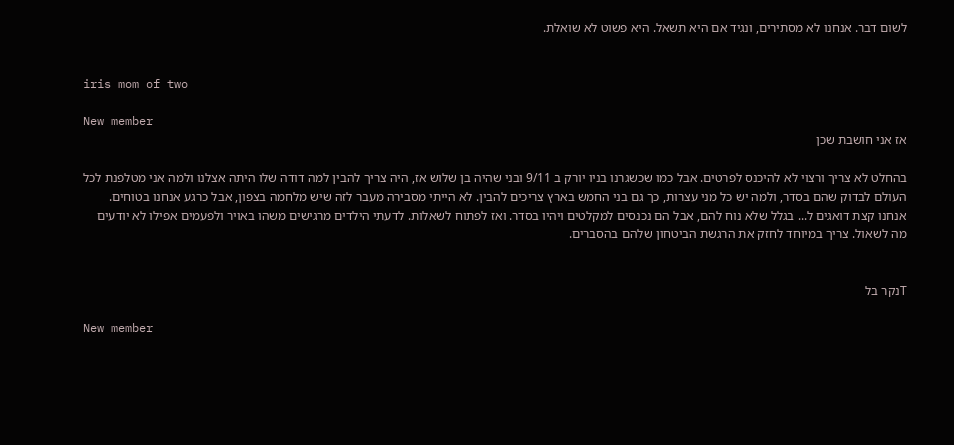לשום דבר. אנחנו לא מסתירים, ונגיד אם היא תשאל. היא פשוט לא שואלת.


iris mom of two

New member
אז אני חושבת שכן

בהחלט לא צריך ורצוי לא להיכנס לפרטים. אבל כמו שכשגרנו בניו יורק ב 9/11 ובני שהיה בן שלוש אז, היה צריך להבין למה דודה שלו היתה אצלנו ולמה אני מטלפנת לכל העולם לבדוק שהם בסדר, ולמה יש כל מני עצרות, כך גם בני החמש בארץ צריכים להבין. לא הייתי מסבירה מעבר לזה שיש מלחמה בצפון, אבל כרגע אנחנו בטוחים. אנחנו קצת דואגים ל... בגלל שלא נוח להם, אבל הם נכנסים למקלטים ויהיו בסדר. ואז לפתוח לשאלות. לדעתי הילדים מרגישים משהו באויר ולפעמים אפילו לא יודעים מה לשאול. צריך במיוחד לחזק את הרגשת הביטחון שלהם בהסברים.


Tנקר בל

New member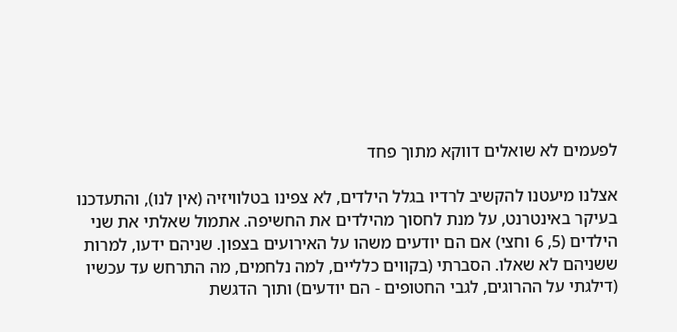לפעמים לא שואלים דווקא מתוך פחד

אצלנו מיעטנו להקשיב לרדיו בגלל הילדים, לא צפינו בטלוויזיה (אין לנו), והתעדכנו בעיקר באינטרנט, על מנת לחסוך מהילדים את החשיפה. אתמול שאלתי את שני הילדים (5, 6 וחצי) אם הם יודעים משהו על האירועים בצפון. שניהם ידעו, למרות ששניהם לא שאלו. הסברתי (בקווים כלליים, למה נלחמים, מה התרחש עד עכשיו (דילגתי על ההרוגים, לגבי החטופים - הם יודעים) ותוך הדגשת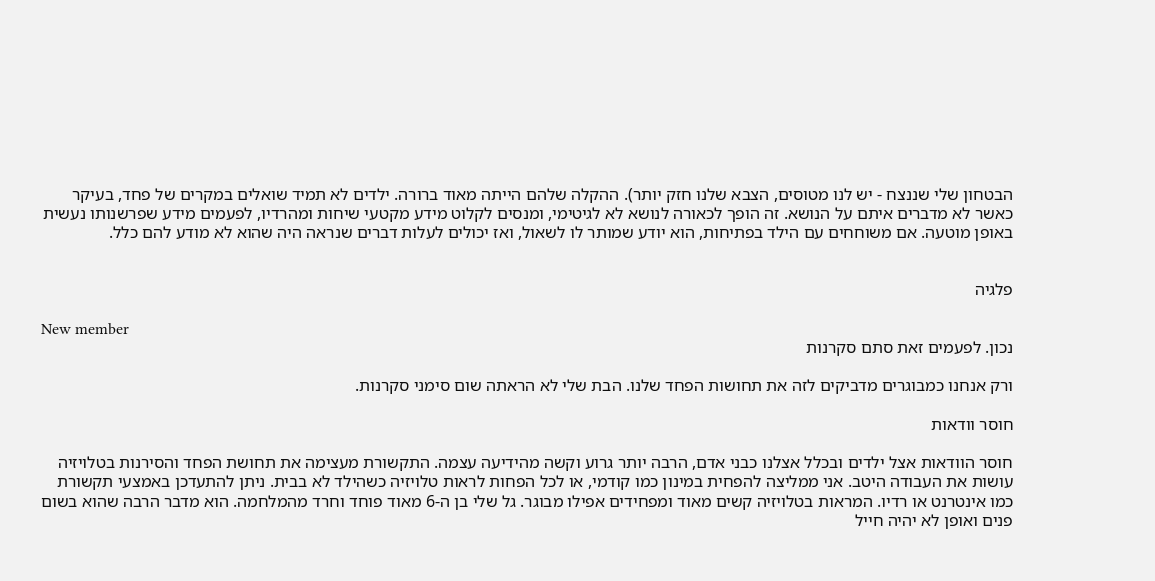הבטחון שלי שננצח - יש לנו מטוסים, הצבא שלנו חזק יותר). ההקלה שלהם הייתה מאוד ברורה. ילדים לא תמיד שואלים במקרים של פחד, בעיקר כאשר לא מדברים איתם על הנושא. זה הופך לכאורה לנושא לא לגיטימי, ומנסים לקלוט מידע מקטעי שיחות ומהרדיו, לפעמים מידע שפרשנותו נעשית באופן מוטעה. אם משוחחים עם הילד בפתיחות, הוא יודע שמותר לו לשאול, ואז יכולים לעלות דברים שנראה היה שהוא לא מודע להם כלל.


פלגיה

New member
נכון. לפעמים זאת סתם סקרנות

ורק אנחנו כמבוגרים מדביקים לזה את תחושות הפחד שלנו. הבת שלי לא הראתה שום סימני סקרנות.

חוסר וודאות

חוסר הוודאות אצל ילדים ובכלל אצלנו כבני אדם, הרבה יותר גרוע וקשה מהידיעה עצמה. התקשורת מעצימה את תחושת הפחד והסירנות בטלויזיה עושות את העבודה היטב. אני ממליצה להפחית במינון כמו קודמי, או לכל הפחות לראות טלויזיה כשהילד לא בבית. ניתן להתעדכן באמצעי תקשורת כמו אינטרנט או רדיו. המראות בטלויזיה קשים מאוד ומפחידים אפילו מבוגר. גל שלי בן ה-6 מאוד פוחד וחרד מהמלחמה. הוא מדבר הרבה שהוא בשום פנים ואופן לא יהיה חייל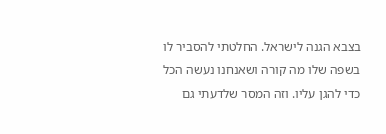בצבא הגנה לישראל. החלטתי להסביר לו בשפה שלו מה קורה ושאנחנו נעשה הכל כדי להגן עליו. וזה המסר שלדעתי גם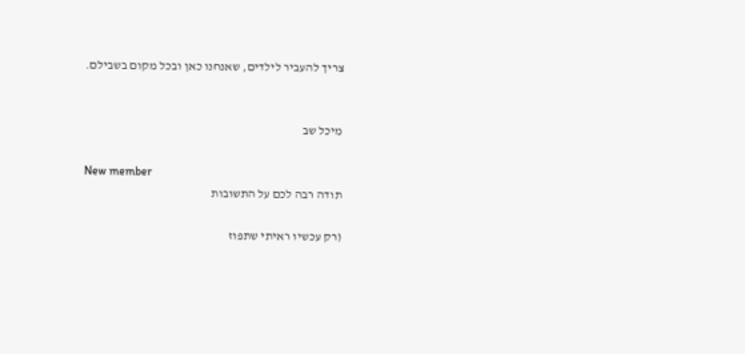צריך להעביר לילדים, שאנחנו כאן ובכל מקום בשבילם.


מיכל שב

New member
תודה רבה לכם על התשובות

(רק עכשיו ראיתי שתפוז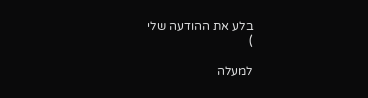בלע את ההודעה שלי
)

למעלה